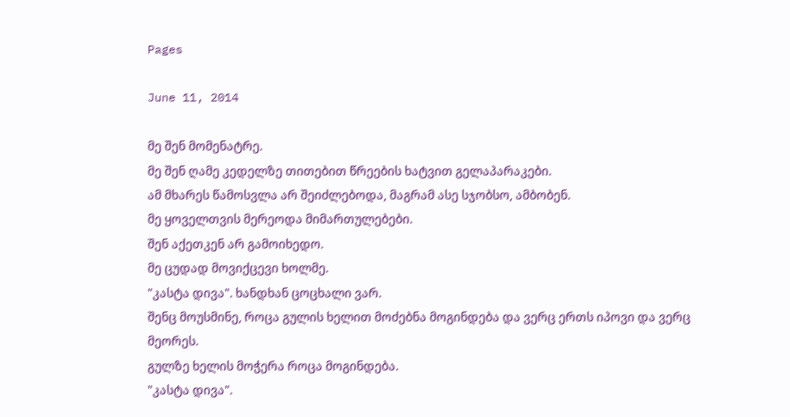Pages

June 11, 2014

მე შენ მომენატრე.
მე შენ ღამე კედელზე თითებით წრეების ხატვით გელაპარაკები.
ამ მხარეს წამოსვლა არ შეიძლებოდა, მაგრამ ასე სჯობსო, ამბობენ.
მე ყოველთვის მერეოდა მიმართულებები.
შენ აქეთკენ არ გამოიხედო.
მე ცუდად მოვიქცევი ხოლმე.
"კასტა დივა". ხანდხან ცოცხალი ვარ.
შენც მოუსმინე, როცა გულის ხელით მოძებნა მოგინდება და ვერც ერთს იპოვი და ვერც მეორეს.
გულზე ხელის მოჭერა როცა მოგინდება.
"კასტა დივა".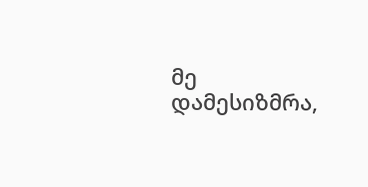მე დამესიზმრა,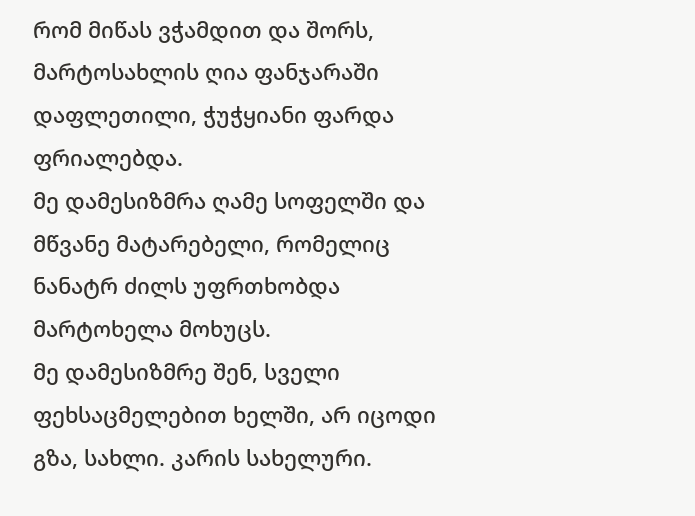რომ მიწას ვჭამდით და შორს, მარტოსახლის ღია ფანჯარაში დაფლეთილი, ჭუჭყიანი ფარდა  ფრიალებდა.
მე დამესიზმრა ღამე სოფელში და მწვანე მატარებელი, რომელიც ნანატრ ძილს უფრთხობდა მარტოხელა მოხუცს.
მე დამესიზმრე შენ, სველი ფეხსაცმელებით ხელში, არ იცოდი გზა, სახლი. კარის სახელური.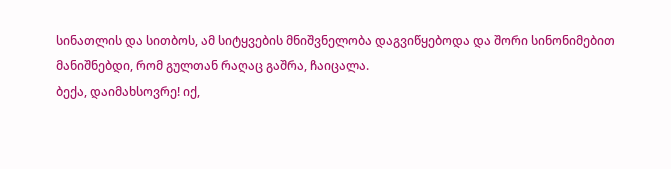სინათლის და სითბოს, ამ სიტყვების მნიშვნელობა დაგვიწყებოდა და შორი სინონიმებით მანიშნებდი, რომ გულთან რაღაც გაშრა, ჩაიცალა.
ბექა, დაიმახსოვრე! იქ,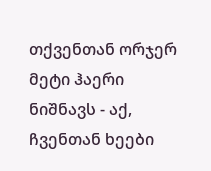თქვენთან ორჯერ მეტი ჰაერი ნიშნავს - აქ, ჩვენთან ხეები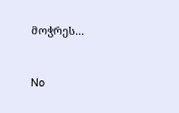მოჭრეს...


No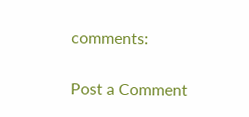comments:

Post a Comment